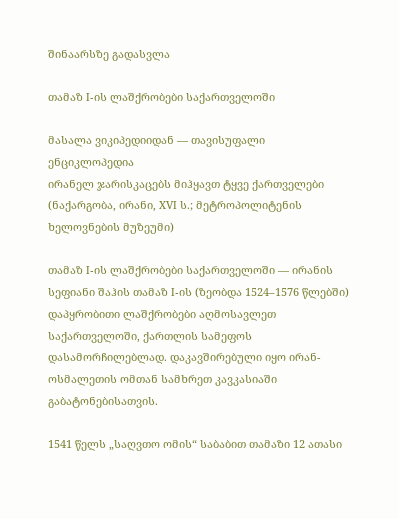შინაარსზე გადასვლა

თამაზ I-ის ლაშქრობები საქართველოში

მასალა ვიკიპედიიდან — თავისუფალი ენციკლოპედია
ირანელ ჯარისკაცებს მიჰყავთ ტყვე ქართველები (ნაქარგობა, ირანი, XVI ს.; მეტროპოლიტენის ხელოვნების მუზეუმი)

თამაზ I-ის ლაშქრობები საქართველოში — ირანის სეფიანი შაჰის თამაზ I-ის (ზეობდა 1524–1576 წლებში) დაპყრობითი ლაშქრობები აღმოსავლეთ საქართველოში, ქართლის სამეფოს დასამორჩილებლად. დაკავშირებული იყო ირან-ოსმალეთის ომთან სამხრეთ კავკასიაში გაბატონებისათვის.

1541 წელს „საღვთო ომის“ საბაბით თამაზი 12 ათასი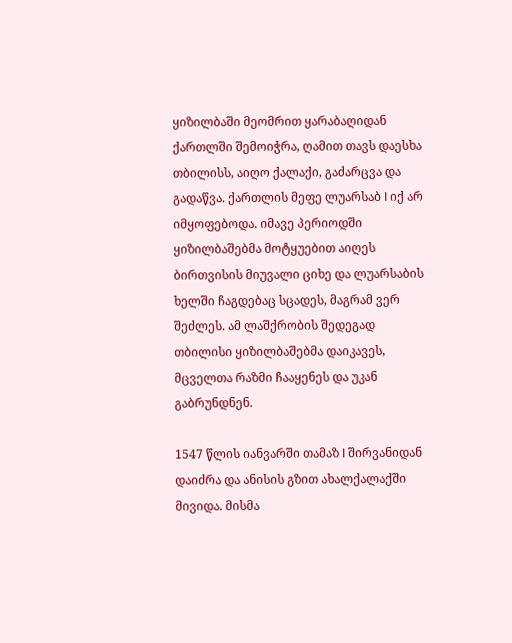ყიზილბაში მეომრით ყარაბაღიდან ქართლში შემოიჭრა, ღამით თავს დაესხა თბილისს, აიღო ქალაქი, გაძარცვა და გადაწვა. ქართლის მეფე ლუარსაბ I იქ არ იმყოფებოდა. იმავე პერიოდში ყიზილბაშებმა მოტყუებით აიღეს ბირთვისის მიუვალი ციხე და ლუარსაბის ხელში ჩაგდებაც სცადეს, მაგრამ ვერ შეძლეს. ამ ლაშქრობის შედეგად თბილისი ყიზილბაშებმა დაიკავეს, მცველთა რაზმი ჩააყენეს და უკან გაბრუნდნენ.

1547 წლის იანვარში თამაზ I შირვანიდან დაიძრა და ანისის გზით ახალქალაქში მივიდა. მისმა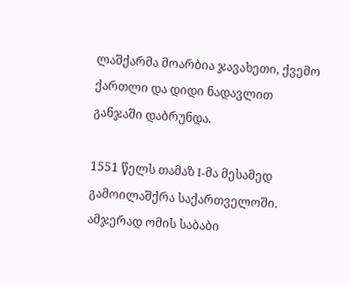ლაშქარმა მოარბია ჯავახეთი, ქვემო ქართლი და დიდი ნადავლით განჯაში დაბრუნდა.

1551 წელს თამაზ I-მა მესამედ გამოილაშქრა საქართველოში. ამჯერად ომის საბაბი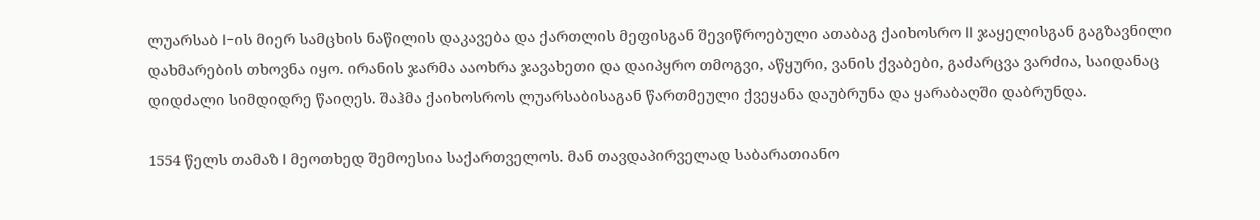ლუარსაბ I-ის მიერ სამცხის ნაწილის დაკავება და ქართლის მეფისგან შევიწროებული ათაბაგ ქაიხოსრო II ჯაყელისგან გაგზავნილი დახმარების თხოვნა იყო. ირანის ჯარმა ააოხრა ჯავახეთი და დაიპყრო თმოგვი, აწყური, ვანის ქვაბები, გაძარცვა ვარძია, საიდანაც დიდძალი სიმდიდრე წაიღეს. შაჰმა ქაიხოსროს ლუარსაბისაგან წართმეული ქვეყანა დაუბრუნა და ყარაბაღში დაბრუნდა.

1554 წელს თამაზ I მეოთხედ შემოესია საქართველოს. მან თავდაპირველად საბარათიანო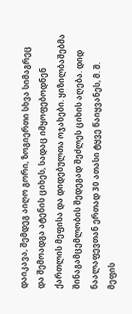დაიკავა, შემდეგ აიღო გორი, ზოგიერთი სხვა სიმაგრეც და შემოადგა ატენის ციხეს, სადაც იმყოფებოდნენ ქართლის მეფისა და დიდებულთა ოჯახები. ყიზილბაშებმა შინაგამცემლობის შედეგად შეძლეს ციხის აღება. დიდ ნაალაფევთან ერთად 30 ათასი ტყვე წაიყვანეს, მ. შ. მეფის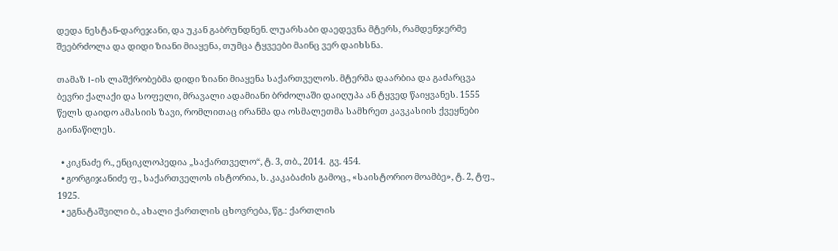დედა ნესტან-დარეჯანი, და უკან გაბრუნდნენ. ლუარსაბი დაედევნა მტერს, რამდენჯერმე შეებრძოლა და დიდი ზიანი მიაყენა, თუმცა ტყვეები მაინც ვერ დაიხსნა.

თამაზ I-ის ლაშქრობებმა დიდი ზიანი მიაყენა საქართველოს. მტერმა დაარბია და გაძარცვა ბევრი ქალაქი და სოფელი, მრავალი ადამიანი ბრძოლაში დაიღუპა ან ტყვედ წაიყვანეს. 1555 წელს დაიდო ამასიის ზავი, რომლითაც ირანმა და ოსმალეთმა სამხრეთ კავკასიის ქვეყნები გაინაწილეს.

  • კიკნაძე რ., ენციკლოპედია „საქართველო“, ტ. 3, თბ., 2014.  გვ. 454.
  • გორგიჯანიძე ფ., საქართველოს ისტორია, ს. კაკაბაძის გამოც., «საისტორიო მოამბე», ტ. 2, ტფ., 1925.
  • ეგნატაშვილი ბ., ახალი ქართლის ცხოვრება, წგ.: ქართლის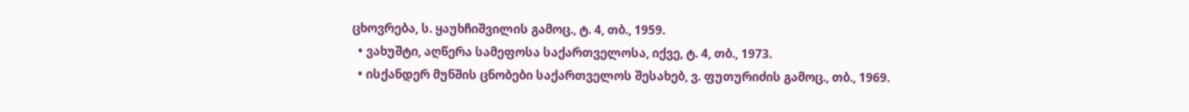ცხოვრება, ს. ყაუხჩიშვილის გამოც., ტ. 4, თბ., 1959.
  • ვახუშტი, აღწერა სამეფოსა საქართველოსა, იქვე, ტ. 4, თბ., 1973.
  • ისქანდერ მუნშის ცნობები საქართველოს შესახებ, ვ. ფუთურიძის გამოც., თბ., 1969.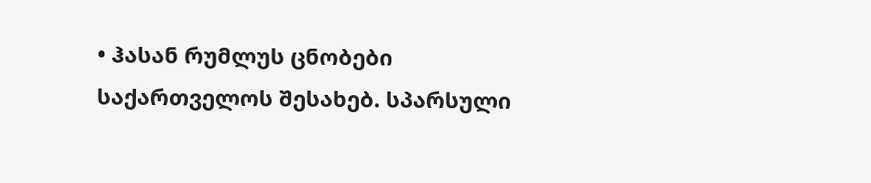• ჰასან რუმლუს ცნობები საქართველოს შესახებ. სპარსული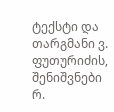ტექსტი და თარგმანი ვ. ფუთურიძის, შენიშვნები რ.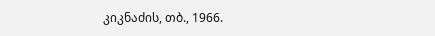კიკნაძის, თბ., 1966.